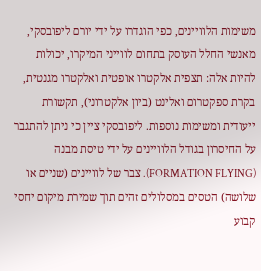משימות הלוויינים, כפי הוגדרו על ידי יורם ליפובסקי, מאנשי החלל העוסק בתחום לווייני המיקרו, יכולות להיות אלה: תצפית אלקטרו אופטית ואלקטרו מגנטית, בקרת ספקטרום ואלינט (ביון אלקטרוני), תקשורת ייעודית ומשימות נוספות. ליפובסקי ציין כי ניתן להתגבר על החיסרון בגודל הלוויינים על ידי טיסת מבנה (FORMATION FLYING). צבר של לוויינים (שניים או שלושה) הטסים במסלולים זהים תוך שמירת מיקום יחסי קבוע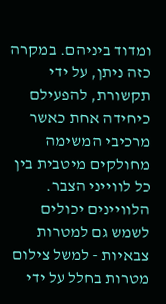ומדוד ביניהם. במקרה כזה ניתן, על ידי תקשורת, להפעילם כיחידה אחת כאשר מרכיבי המשימה מחולקים מיטבית בין כל לווייני הצבר.
הלוויינים יכולים לשמש גם למטרות צבאיות - למשל צילום מטרות בחלל על ידי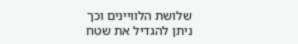שלושת הלוויינים וכך ניתן להגדיל את שטח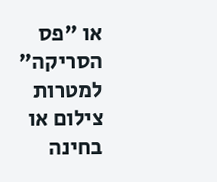או "פס הסריקה" למטרות צילום או בחינה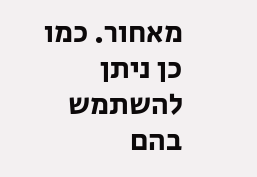מאחור. כמו כן ניתן להשתמש בהם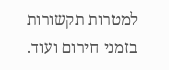למטרות תקשורות בזמני חירום ועוד.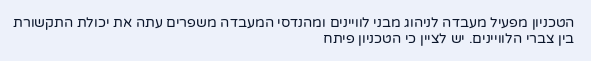הטכניון מפעיל מעבדה לניהוג מבני לוויינים ומהנדסי המעבדה משפרים עתה את יכולת התקשורת בין צברי הלוויינים. יש לציין כי הטכניון פיתח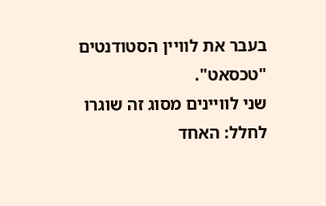בעבר את לוויין הסטודנטים "טכסאט".
שני לוויינים מסוג זה שוגרו לחלל: האחד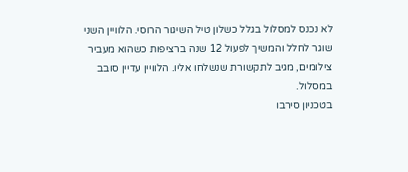לא נכנס למסלול בגלל כשלון טיל השיגור הרוסי. הלוויין השני שוגר לחלל והמשיך לפעול 12 שנה ברציפות כשהוא מעביר צילומים, מגיב לתקשורת שנשלחו אליו. הלוויין עדיין סובב במסלול.
בטכניון סירבו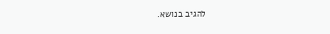להגיב בנושא.